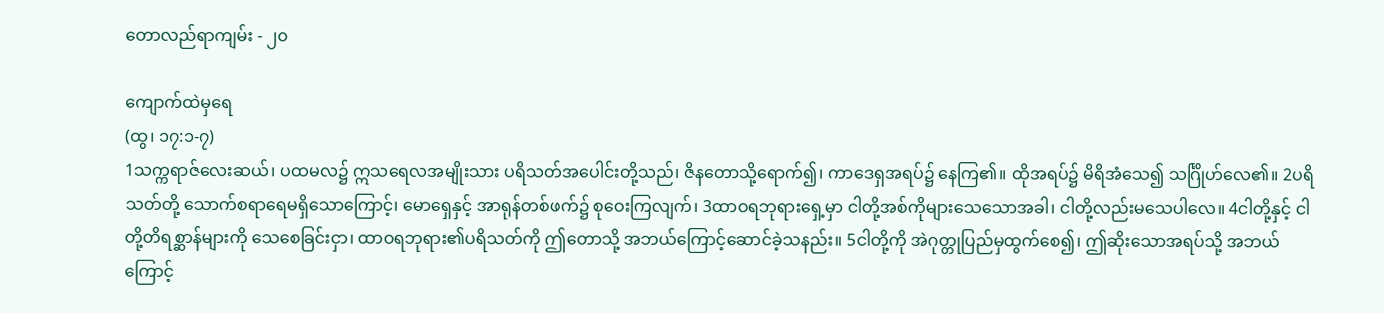တောလည်ရာကျမ်း - ၂၀

ကျောက်ထဲမှရေ
(ထွ၊ ၁၇:၁-၇)
1သက္ကရာဇ်လေးဆယ်၊ ပထမလ၌ ဣသရေလအမျိုးသား ပရိသတ်အပေါင်းတို့သည်၊ ဇိနတောသို့ရောက်၍၊ ကာဒေရှအရပ်၌ နေကြ၏။ ထိုအရပ်၌ မိရိအံသေ၍ သင်္ဂြိုဟ်လေ၏။ 2ပရိသတ်တို့ သောက်စရာရေမရှိသောကြောင့်၊ မောရှေနှင့် အာရုန်တစ်ဖက်၌ စုဝေးကြလျက်၊ 3ထာဝရဘုရားရှေ့မှာ ငါတို့အစ်ကိုများသေသောအခါ၊ ငါတို့လည်းမသေပါလေ။ 4ငါတို့နှင့် ငါတို့တိရစ္ဆာန်များကို သေစေခြင်းငှာ၊ ထာဝရဘုရား၏ပရိသတ်ကို ဤတောသို့ အဘယ်ကြောင့်ဆောင်ခဲ့သနည်း။ 5ငါတို့ကို အဲဂုတ္တုပြည်မှထွက်စေ၍၊ ဤဆိုးသောအရပ်သို့ အဘယ်ကြောင့်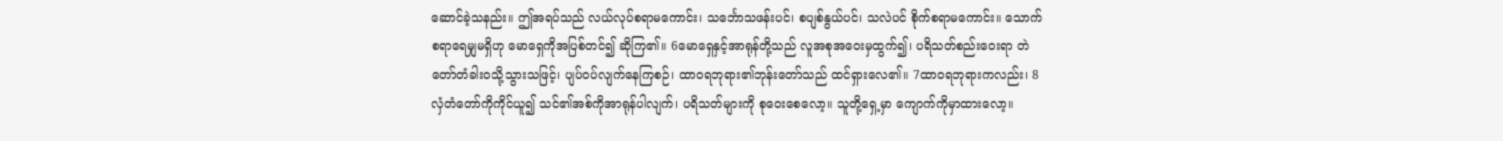ဆောင်ခဲ့သနည်း။ ဤအရပ်သည် လယ်လုပ်စရာမကောင်း၊ သင်္ဘောသဖန်းပင်၊ စပျစ်နွယ်ပင်၊ သလဲပင် စိုက်စရာမကောင်း။ သောက်စရာရေမျှမရှိဟု မောရှေကိုအပြစ်တင်၍ ဆိုကြ၏။ 6မောရှေနှင့်အာရုန်တို့သည် လူအစုအဝေးမှထွက်၍၊ ပရိသတ်စည်းဝေးရာ တဲတော်တံခါးဝသို့သွားသဖြင့်၊ ပျပ်ဝပ်လျက်နေကြစဉ်၊ ထာဝရဘုရား၏ဘုန်းတော်သည် ထင်ရှားလေ၏။ 7ထာဝရဘုရားကလည်း၊ 8လှံတံတော်ကိုကိုင်ယူ၍ သင်၏အစ်ကိုအာရုန်ပါလျက်၊ ပရိသတ်များကို စုဝေးစေလော့။ သူတို့ရှေ့မှာ ကျောက်ကိုမှာထားလော့။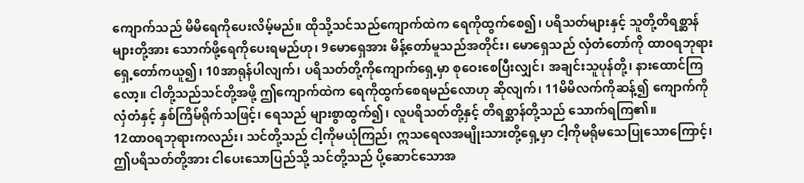ကျောက်သည် မိမိရေကိုပေးလိမ့်မည်။ ထိုသို့သင်သည်ကျောက်ထဲက ရေကိုထွက်စေ၍၊ ပရိသတ်များနှင့် သူတို့တိရစ္ဆာန်များတို့အား သောက်ဖို့ရေကိုပေးရမည်ဟု၊ 9မောရှေအား မိန့်တော်မူသည်အတိုင်း၊ မောရှေသည် လှံတံတော်ကို ထာဝရဘုရားရှေ့တော်ကယူ၍၊ 10အာရုန်ပါလျက်၊ ပရိသတ်တို့ကိုကျောက်ရှေ့မှာ စုဝေးစေပြီးလျှင်၊ အချင်းသူပုန်တို့၊ နားထောင်ကြလော့။ ငါတို့သည်သင်တို့အဖို့ ဤကျောက်ထဲက ရေကိုထွက်စေရမည်လောဟု ဆိုလျက်၊ 11မိမိလက်ကိုဆန့်၍ ကျောက်ကိုလှံတံနှင့် နှစ်ကြိမ်ရိုက်သဖြင့်၊ ရေသည် များစွာထွက်၍၊ လူပရိသတ်တို့နှင့် တိရစ္ဆာန်တို့သည် သောက်ရကြ၏။
12ထာဝရဘုရားကလည်း၊ သင်တို့သည် ငါ့ကိုမယုံကြည်၊ ဣသရေလအမျိုးသားတို့ရှေ့မှာ ငါ့ကိုမရိုမသေပြုသောကြောင့်၊ ဤပရိသတ်တို့အား ငါပေးသောပြည်သို့ သင်တို့သည် ပို့ဆောင်သောအ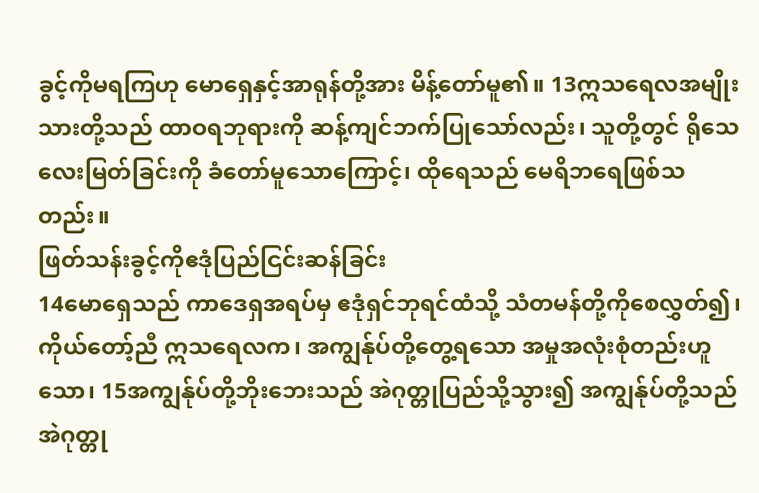ခွင့်ကိုမရကြဟု မောရှေနှင့်အာရုန်တို့အား မိန့်တော်မူ၏။ 13ဣသရေလအမျိုးသားတို့သည် ထာဝရဘုရားကို ဆန့်ကျင်ဘက်ပြုသော်လည်း၊ သူတို့တွင် ရိုသေလေးမြတ်ခြင်းကို ခံတော်မူသောကြောင့်၊ ထိုရေသည် မေရိဘရေဖြစ်သတည်း။
ဖြတ်သန်းခွင့်ကိုဧဒုံပြည်ငြင်းဆန်ခြင်း
14မောရှေသည် ကာဒေရှအရပ်မှ ဧဒုံရှင်ဘုရင်ထံသို့ သံတမန်တို့ကိုစေလွှတ်၍၊ ကိုယ်တော့်ညီ ဣသရေလက၊ အကျွန်ုပ်တို့တွေ့ရသော အမှုအလုံးစုံတည်းဟူသော၊ 15အကျွန်ုပ်တို့ဘိုးဘေးသည် အဲဂုတ္တုပြည်သို့သွား၍ အကျွန်ုပ်တို့သည် အဲဂုတ္တု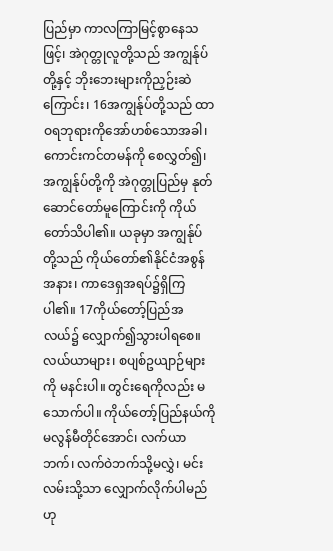ပြည်မှာ ကာလကြာမြင့်စွာနေသဖြင့်၊ အဲဂုတ္တုလူတို့သည် အကျွန်ုပ်တို့နှင့် ဘိုးဘေးများကိုညှဉ်းဆဲကြောင်း၊ 16အကျွန်ုပ်တို့သည် ထာဝရဘုရားကိုအော်ဟစ်သောအခါ၊ ကောင်းကင်တမန်ကို စေလွှတ်၍၊ အကျွန်ုပ်တို့ကို အဲဂုတ္တုပြည်မှ နုတ်ဆောင်တော်မူကြောင်းကို ကိုယ်တော်သိပါ၏။ ယခုမှာ အကျွန်ုပ်တို့သည် ကိုယ်တော်၏နိုင်ငံအစွန်အနား၊ ကာဒေရှအရပ်၌ရှိကြပါ၏။ 17ကိုယ်တော့်ပြည်အလယ်၌ လျှောက်၍သွားပါရစေ။ လယ်ယာများ၊ စပျစ်ဥယျာဉ်များကို မနင်းပါ။ တွင်းရေကိုလည်း မသောက်ပါ။ ကိုယ်တော့်ပြည်နယ်ကို မလွန်မီတိုင်အောင်၊ လက်ယာဘက်၊ လက်ဝဲဘက်သို့မလွှဲ၊ မင်းလမ်းသို့သာ လျှောက်လိုက်ပါမည်ဟု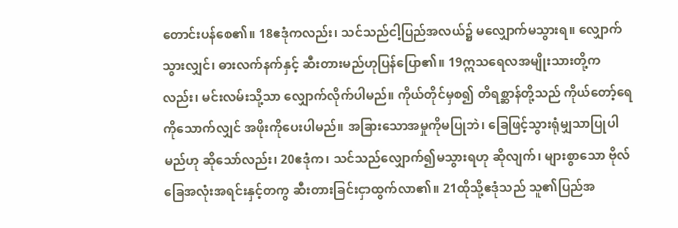တောင်းပန်စေ၏။ 18ဧဒုံကလည်း၊ သင်သည်ငါ့ပြည်အလယ်၌ မလျှောက်မသွားရ။ လျှောက်သွားလျှင်၊ ဓားလက်နက်နှင့် ဆီးတားမည်ဟုပြန်ပြော၏။ 19ဣသရေလအမျိုးသားတို့ကလည်း၊ မင်းလမ်းသို့သာ လျှောက်လိုက်ပါမည်။ ကိုယ်တိုင်မှစ၍ တိရစ္ဆာန်တို့သည် ကိုယ်တော့်ရေကိုသောက်လျှင် အဖိုးကိုပေးပါမည်။ အခြားသောအမှုကိုမပြုဘဲ၊ ခြေဖြင့်သွားရုံမျှသာပြုပါမည်ဟု ဆိုသော်လည်း၊ 20ဧဒုံက၊ သင်သည်လျှောက်၍မသွားရဟု ဆိုလျက်၊ များစွာသော ဗိုလ်ခြေအလုံးအရင်းနှင့်တကွ ဆီးတားခြင်းငှာထွက်လာ၏။ 21ထိုသို့ဧဒုံသည် သူ၏ပြည်အ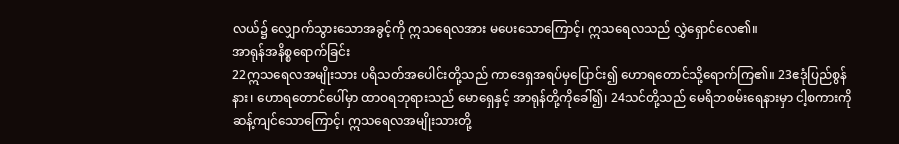လယ်၌ လျှောက်သွားသောအခွင့်ကို ဣသရေလအား မပေးသောကြောင့်၊ ဣသရေလသည် လွှဲရှောင်လေ၏။
အာရုန်အနိစ္စရောက်ခြင်း
22ဣသရေလအမျိုးသား ပရိသတ်အပေါင်းတို့သည် ကာဒေရှအရပ်မှပြောင်း၍ ဟောရတောင်သို့ရောက်ကြ၏။ 23ဧဒုံပြည်စွန်နား၊ ဟောရတောင်ပေါ်မှာ ထာဝရဘုရားသည် မောရှေနှင့် အာရုန်တို့ကိုခေါ်၍၊ 24သင်တို့သည် မေရိဘစမ်းရေနားမှာ ငါ့စကားကိုဆန့်ကျင်သောကြောင့်၊ ဣသရေလအမျိုးသားတို့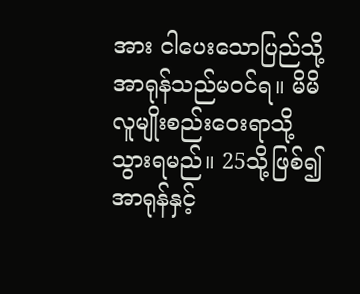အား ငါပေးသောပြည်သို့ အာရုန်သည်မဝင်ရ။ မိမိလူမျိုးစည်းဝေးရာသို့ သွားရမည်။ 25သို့ဖြစ်၍ အာရုန်နှင့်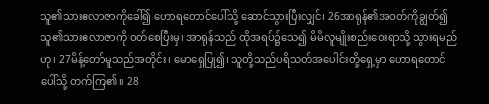သူ၏သားဧလာဇာကိုခေါ်၍ ဟောရတောင်ပေါ်သို့ ဆောင်သွားပြီးလျှင်၊ 26အာရုန်၏အဝတ်ကိုချွတ်၍ သူ၏သားဧလာဇာကို ဝတ်စေပြီးမှ၊ အာရုန်သည် ထိုအရပ်၌သေ၍ မိမိလူမျိုးစည်းဝေးရာသို့ သွားရမည်ဟု၊ 27မိန့်တော်မူသည်အတိုင်း၊ မောရှေပြု၍၊ သူတို့သည်ပရိသတ်အပေါင်းတို့ရှေ့မှာ ဟောရတောင်ပေါ်သို့ တက်ကြ၏။ 28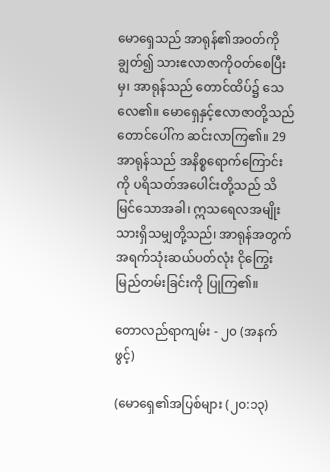မောရှေသည် အာရုန်၏အဝတ်ကိုချွတ်၍ သားဧလာဇာကိုဝတ်စေပြီးမှ၊ အာရုန်သည် တောင်ထိပ်၌ သေလေ၏။ မောရှေနှင့်ဧလာဇာတို့သည် တောင်ပေါ်က ဆင်းလာကြ၏။ 29အာရုန်သည် အနိစ္စရောက်ကြောင်းကို ပရိသတ်အပေါင်းတို့သည် သိမြင်သောအခါ၊ ဣသရေလအမျိုးသားရှိသမျှတို့သည်၊ အာရုန်အတွက် အရက်သုံးဆယ်ပတ်လုံး ငိုကြွေးမြည်တမ်းခြင်းကို ပြုကြ၏။

တောလည်ရာကျမ်း - ၂၀ (အနက်ဖွင့်)

(မောရှေ၏အပြစ်များ (၂၀:၁၃)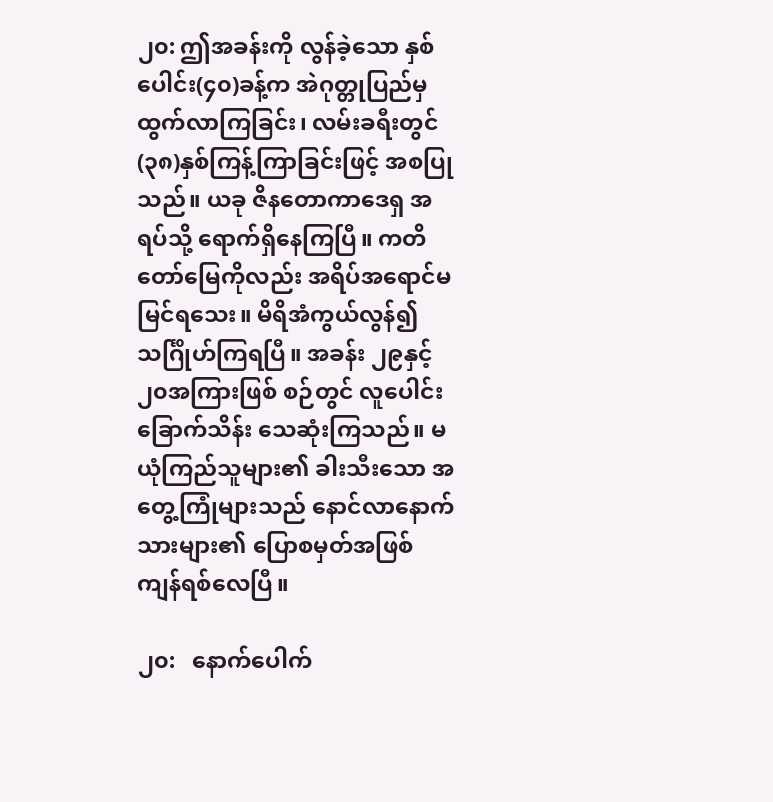၂၀: ဤအခန်းကို လွန်ခဲ့သော နှစ်ပေါင်း(၄၀)ခန့်က အဲဂုတ္တုပြည်မှ ထွက်လာကြခြင်း၊ လမ်းခရီးတွင် (၃၈)နှစ်ကြန့်ကြာခြင်းဖြင့် အစပြုသည်။ ယခု ဇိနတောကာဒေရှ အရပ်သို့ ရောက်ရှိနေကြပြီ။ ကတိတော်မြေကိုလည်း အရိပ်အရောင်မမြင်ရသေး။ မိရိအံကွယ်လွန်၍ သင်္ဂြိုဟ်ကြရပြီ။ အခန်း ၂၉နှင့် ၂၀အကြားဖြစ် စဉ်တွင် လူပေါင်းခြောက်သိန်း သေဆုံးကြသည်။ မယုံကြည်သူများ၏ ခါးသီးသော အတွေ့ကြုံများသည် နောင်လာနောက်သားများ၏ ပြောစမှတ်အဖြစ် ကျန်ရစ်လေပြီ။

၂၀:   နောက်ပေါက်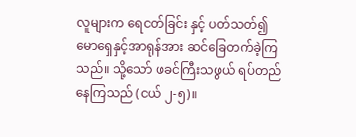လူများက ရေငတ်ခြင်း နှင့် ပတ်သတ်၍ မောရှေနှင့်အာရုန်အား ဆင်ခြေတက်ခဲ့ကြသည်။ သို့သော် ဖခင်ကြီးသဖွယ် ရပ်တည်နေကြသည် (ငယ် ၂-၅)။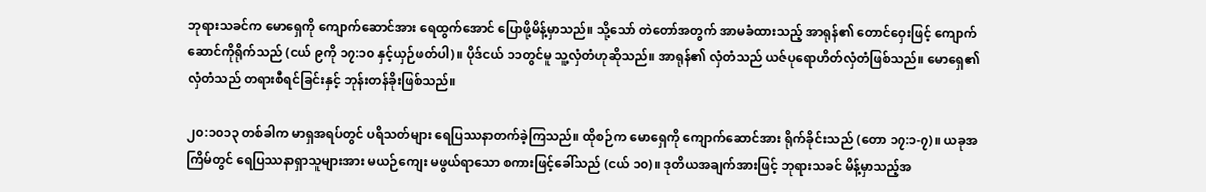ဘုရားသခင်က မောရှေကို ကျောက်ဆောင်အား ရေထွက်အောင် ပြောဖို့မိန့်မှာသည်။ သို့သော် တဲတော်အတွက် အာမခံထားသည့် အာရုန်၏ တောင်ဝှေးဖြင့် ကျောက်ဆောင်ကိုရိုက်သည် (ငယ် ၉ကို ၁၇:၁၀ နှင့်ယှဉ်ဖတ်ပါ)။ ပိုဒ်ငယ် ၁၁တွင်မူ သူ့လှံတံဟုဆိုသည်။ အာရုန်၏ လှံတံသည် ယဇ်ပုရောဟိတ်လှံတံဖြစ်သည်။ မောရှေ၏ လှံတံသည် တရားစီရင်ခြင်းနှင့် ဘုန်းတန်ခိုးဖြစ်သည်။

၂၀:၁၀၁၃ တစ်ခါက မာရှအရပ်တွင် ပရိသတ်များ ရေပြဿနာတက်ခဲ့ကြသည်။ ထိုစဉ်က မောရှေကို ကျောက်ဆောင်အား ရိုက်ခိုင်းသည် (တော ၁၇:၁-၇)။ ယခုအကြိမ်တွင် ရေပြဿနာရှာသူများအား မယဉ်ကျေး မဖွယ်ရာသော စကားဖြင့်ခေါ်သည် (ငယ် ၁၀)။ ဒုတိယအချက်အားဖြင့် ဘုရားသခင် မိန့်မှာသည့်အ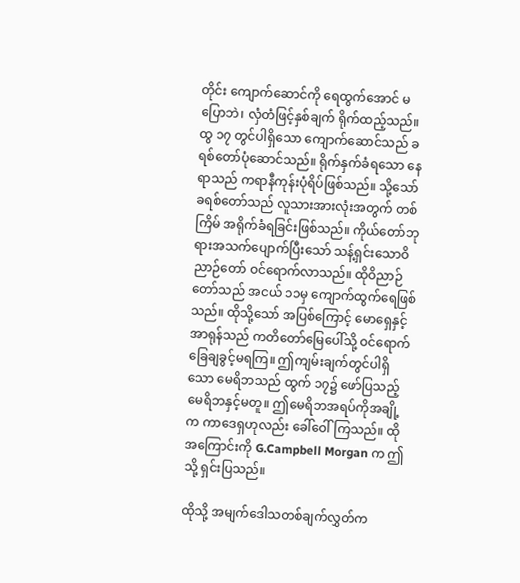တိုင်း ကျောက်ဆောင်ကို ရေထွက်အောင် မပြောဘဲ၊ လှံတံဖြင့်နှစ်ချက် ရိုက်ထည့်သည်။ ထွ ၁၇ တွင်ပါရှိသော ကျောက်ဆောင်သည် ခရစ်တော်ပုံဆောင်သည်။ ရိုက်နှက်ခံရသော နေရာသည် ကရာနီကုန်းပုံရိပ်ဖြစ်သည်။ သို့သော် ခရစ်တော်သည် လူသားအားလုံးအတွက် တစ်ကြိမ် အရိုက်ခံရခြင်းဖြစ်သည်။ ကိုယ်တော်ဘုရားအသက်ပျောက်ပြီးသော် သန့်ရှင်းသောဝိညာဉ်တော် ဝင်ရောက်လာသည်။ ထိုဝိညာဉ်တော်သည် အငယ် ၁၁မှ ကျောက်ထွက်ရေဖြစ်သည်။ ထိုသို့သော် အပြစ်ကြောင့် မောရှေနှင့်အာရုန်သည် ကတိတော်မြေပေါ်သို့ ဝင်ရောက်ခြေချခွင့်မရကြ။ ဤကျမ်းချက်တွင်ပါရှိသော မေရိဘသည် ထွက် ၁၇၌ ဖော်ပြသည့် မေရိဘနှင့်မတူ။ ဤမေရိဘအရပ်ကိုအချို့က ကာဒေရှဟုလည်း ခေါ်ဝေါ်ကြသည်။ ထိုအကြောင်းကို G.Campbell Morgan က ဤသို့ ရှင်းပြသည်။

ထိုသို့ အမျက်ဒေါသတစ်ချက်လွှတ်က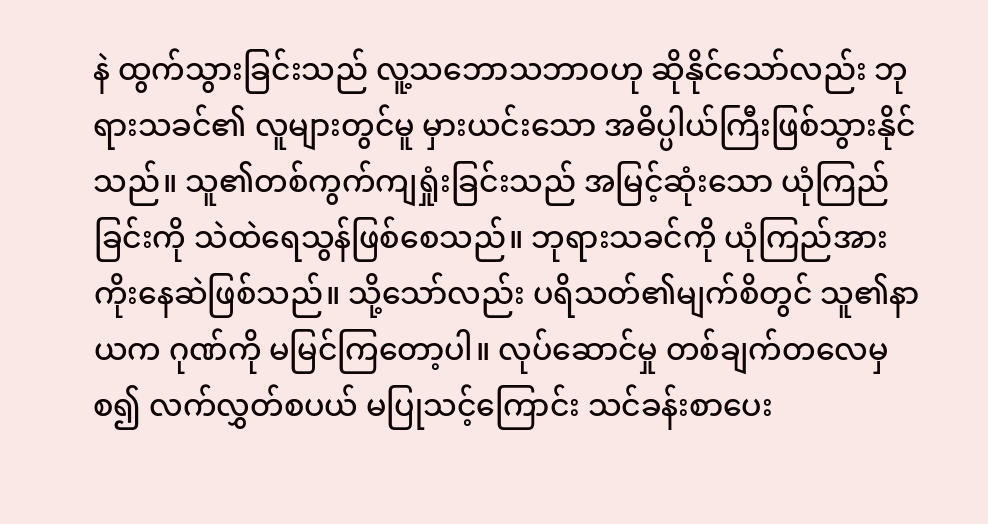နဲ ထွက်သွားခြင်းသည် လူ့သဘောသဘာဝဟု ဆိုနိုင်သော်လည်း ဘုရားသခင်၏ လူများတွင်မူ မှားယင်းသော အဓိပ္ပါယ်ကြီးဖြစ်သွားနိုင်သည်။ သူ၏တစ်ကွက်ကျရှုံးခြင်းသည် အမြင့်ဆုံးသော ယုံကြည်ခြင်းကို သဲထဲရေသွန်ဖြစ်စေသည်။ ဘုရားသခင်ကို ယုံကြည်အားကိုးနေဆဲဖြစ်သည်။ သို့သော်လည်း ပရိသတ်၏မျက်စိတွင် သူ၏နာယက ဂုဏ်ကို မမြင်ကြတော့ပါ။ လုပ်ဆောင်မှု တစ်ချက်တလေမှစ၍ လက်လွှတ်စပယ် မပြုသင့်ကြောင်း သင်ခန်းစာပေး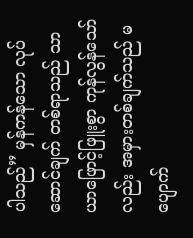ပါသည်” မှန်ကန်သော လုပ်ဆောင်ချက် တစ်ရာသည် သာယာဖြောင့်ဖြူးစွာ ကုန်လွန်သော်လည်း အမှားတစ်ချက်သည် မပျောက်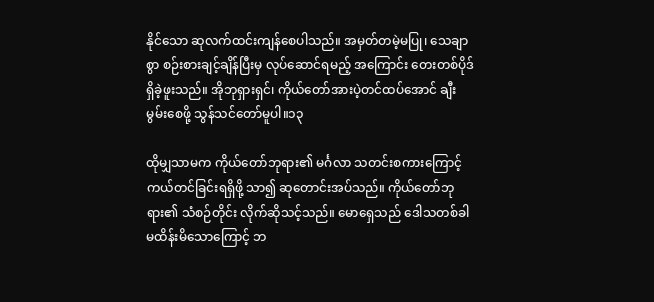နိုင်သော ဆုလက်ထင်းကျန်စေပါသည်။ အမှတ်တမဲ့မပြု၊ သေချာစွာ စဉ်းစားချင့်ချိန်ပြီးမှ လုပ်ဆောင်ရမည့် အကြောင်း တေးတစ်ပိုဒ်ရှိခဲ့ဖူးသည်။ အိုဘုရှားရှင်၊ ကိုယ်တော်အားပဲ့တင်ထပ်အောင် ချီးမွမ်းစေဖို့ သွန်သင်တော်မူပါ။၁၃

ထိုမျှသာမက ကိုယ်တော်ဘုရား၏ မင်္ဂလာ သတင်းစကားကြောင့် ကယ်တင်ခြင်းရရှိဖို့ သာ၍ ဆုတောင်းအပ်သည်။ ကိုယ်တော်ဘုရား၏ သံစဉ်တိုင်း လိုက်ဆိုသင့်သည်။ မောရှေသည် ဒေါသတစ်ခါ မထိန်းမိသောကြောင့် ဘ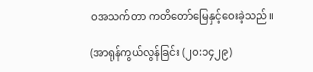ဝအသက်တာ ကတိတော်မြေနှင့်ဝေးခဲ့သည်။

(အာရုန်ကွယ်လွန်ခြင်း (၂၀:၁၄၂၉)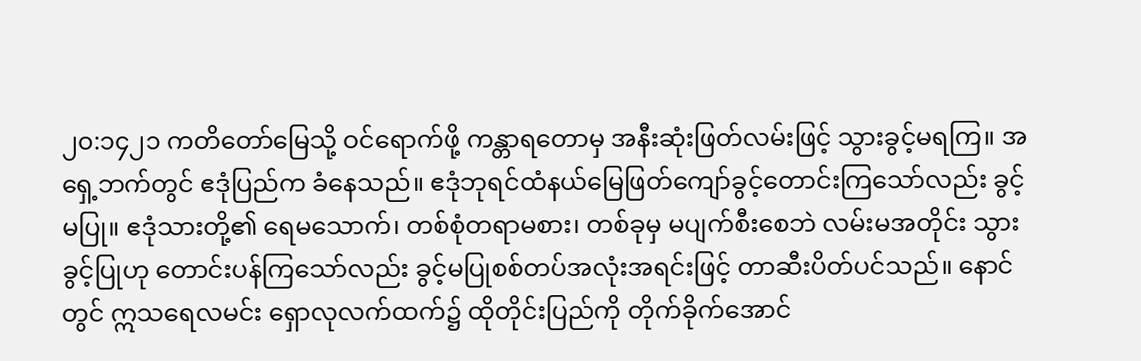၂၀:၁၄၂၁ ကတိတော်မြေသို့ ဝင်ရောက်ဖို့ ကန္တာရတောမှ အနီးဆုံးဖြတ်လမ်းဖြင့် သွားခွင့်မရကြ။ အရှေ့ဘက်တွင် ဧဒုံပြည်က ခံနေသည်။ ဧဒုံဘုရင်ထံနယ်မြေဖြတ်ကျော်ခွင့်တောင်းကြသော်လည်း ခွင့်မပြု။ ဧဒုံသားတို့၏ ရေမသောက်၊ တစ်စုံတရာမစား၊ တစ်ခုမှ မပျက်စီးစေဘဲ လမ်းမအတိုင်း သွားခွင့်ပြုဟု တောင်းပန်ကြသော်လည်း ခွင့်မပြုစစ်တပ်အလုံးအရင်းဖြင့် တာဆီးပိတ်ပင်သည်။ နောင်တွင် ဣသရေလမင်း ရှောလုလက်ထက်၌ ထိုတိုင်းပြည်ကို တိုက်ခိုက်အောင်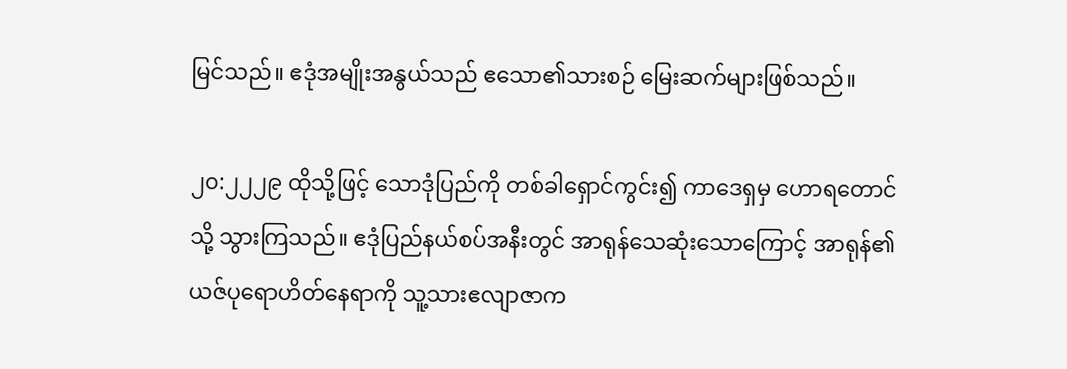မြင်သည်။ ဧဒုံအမျိုးအနွယ်သည် ဧသော၏သားစဉ် မြေးဆက်များဖြစ်သည်။

၂၀:၂၂၂၉ ထိုသို့ဖြင့် သောဒုံပြည်ကို တစ်ခါရှောင်ကွင်း၍ ကာဒေရှမှ ဟောရတောင်သို့ သွားကြသည်။ ဧဒုံပြည်နယ်စပ်အနီးတွင် အာရုန်သေဆုံးသောကြောင့် အာရုန်၏ ယဇ်ပုရောဟိတ်နေရာကို သူ့သားဧလျာဇာက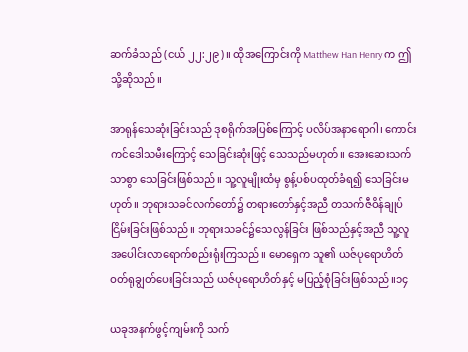ဆက်ခံသည် (ငယ် ၂၂:၂၉)။ ထိုအကြောင်းကို Matthew Han Henry က ဤသို့ဆိုသည်။

အာရုန်သေဆုံးခြင်းသည် ဒုစရိုက်အပြစ်ကြောင့် ပလိပ်အနာရောဂါ၊ ကောင်းကင်ဒေါသမီးကြောင့် သေခြင်းဆုံးဖြင့် သေသည်မဟုတ်။ အေးဆေးသက်သာစွာ သေခြင်းဖြစ်သည်။ သူ့လူမျိုးထံမှ စွန့်ပစ်ပထုတ်ခံရ၍ သေခြင်းမဟုတ်။ ဘုရားသခင်လက်တော်၌ တရားတော်နှင့်အညီ တသက်ဇီဝိန်ချုပ်ငြိမ်းခြင်းဖြစ်သည်။ ဘုရားသခင်၌သေလွန်ခြင်း ဖြစ်သည်နှင့်အညီ သူ့လူအပေါင်းလာရောက်စည်းရုံးကြသည်။ မောရှေက သူ၏ ယဇ်ပုရောဟိတ် ဝတ်ရုချွတ်ပေးခြင်းသည် ယဇ်ပုရောဟိတ်နှင့် မပြည့်စုံခြင်းဖြစ်သည်။၁၄

ယခုအနက်ဖွင့်ကျမ်းကို သက်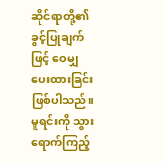ဆိုင်ရာတို့၏ ခွင့်ပြုချက်ဖြင့် ဝေမျှပေးထားခြင်းဖြစ်ပါသည်။ မူရင်းကို သွားရောက်ကြည့်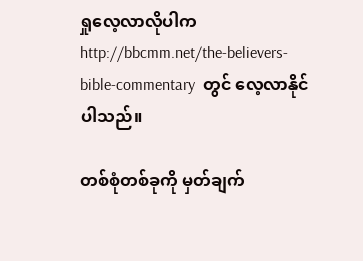ရှုလေ့လာလိုပါက  http://bbcmm.net/the-believers-bible-commentary  တွင် လေ့လာနိုင်ပါသည်။

တစ်စုံတစ်ခုကို မှတ်ချက်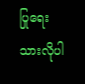ပြုရေးသားလိုပါ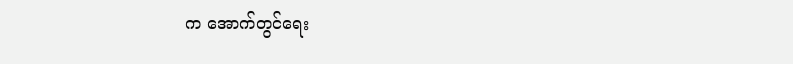က အောက်တွင်ရေး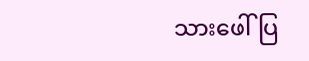သားဖေါ်ပြ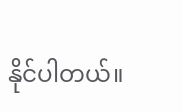နိုင်ပါတယ်။